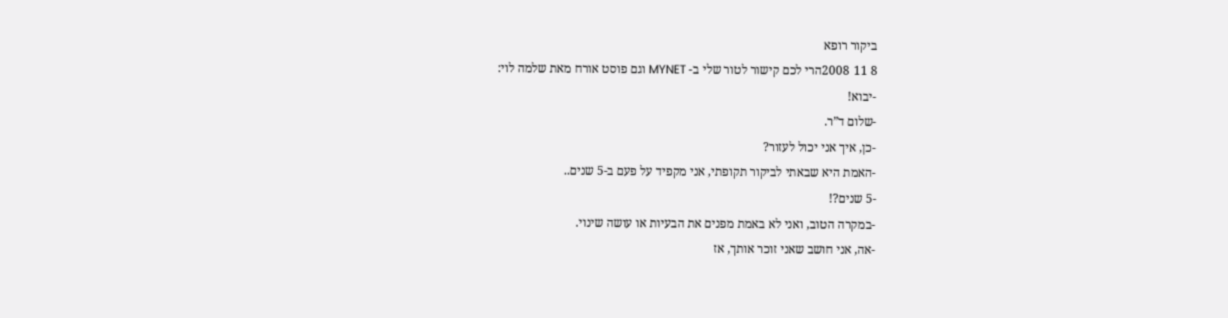ביקור רופא
8 11 2008הרי לכם קישור לטור שלי ב- MYNET וגם פוסט אורח מאת שלמה לוי:
-יבוא!
-שלום ד”ר.
-כן, איך אני יכול לעזור?
-האמת היא שבאתי לביקור תקופתי, אני מקפיד על פעם ב-5 שנים..
-5 שנים?!
-במקרה הטוב, ואני לא באמת מפנים את הבעיות או עושה שינוי.
-אה, אני חושב שאני זוכר אותך, אז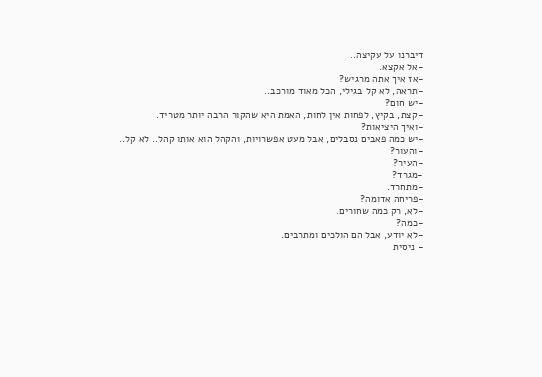דיברנו על עקיצה..
-אל אקצא.
-אז איך אתה מרגיש?
-תראה, לא קל בגילי, הכל מאוד מורכב..
-יש חום?
-קצת, בקיץ, לפחות אין לחות, האמת היא שהקור הרבה יותר מטריד.
-ואיך היציאות?
-יש כמה פאבים נסבלים, אבל מעט אפשרויות, והקהל הוא אותו קהל.. לא קל..
-והעור?
-העיר?
-מגרד?
-מתחרד.
-פריחה אדומה?
-לא, רק כמה שחורים.
-כמה?
-לא יודע, אבל הם הולכים ומתרבים.
- ניסית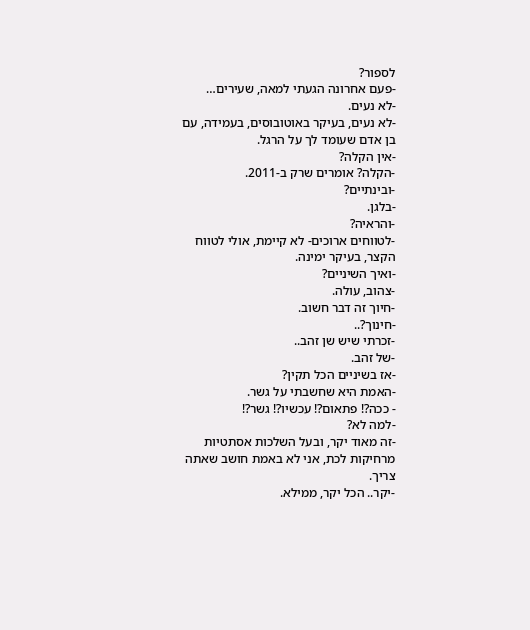לספור?
-פעם אחרונה הגעתי למאה, שעירים…
-לא נעים.
-לא נעים, בעיקר באוטובוסים, בעמידה, עם בן אדם שעומד לך על הרגל.
-אין הקלה?
-הקלה? אומרים שרק ב-2011.
-ובינתיים?
-בלגן.
-והראיה?
-לטווחים ארוכים- לא קיימת, אולי לטווח הקצר, בעיקר ימינה.
-ואיך השיניים?
-צהוב, עולה.
-חיוך זה דבר חשוב.
-חינוך?..
-זכרתי שיש שן זהב..
-של זהב.
-אז בשיניים הכל תקין?
-האמת היא שחשבתי על גשר.
- ככה?! פתאום?! עכשיו?! גשר?!
-למה לא?
-זה מאוד יקר, ובעל השלכות אסתטיות מרחיקות לכת, אני לא באמת חושב שאתה צריך.
-יקר.. הכל יקר, ממילא.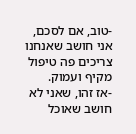-טוב, אם לסכם, אני חושב שאנחנו צריכים פה טיפול מקיף ועמוק.
-אז זהו, שאני לא חושב שאוכל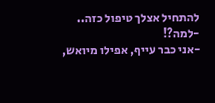להתחיל אצלך טיפול כזה..
-למה?!
-אני כבר עייף, אפילו מיואש,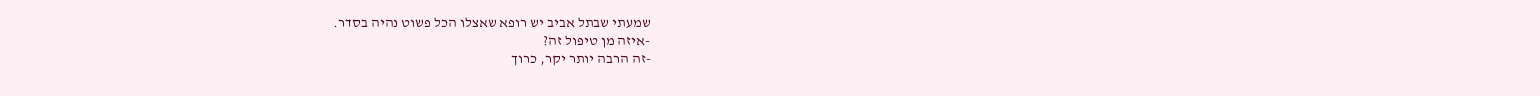שמעתי שבתל אביב יש רופא שאצלו הכל פשוט נהיה בסדר.
-איזה מן טיפול זה?
-זה הרבה יותר יקר, כרוך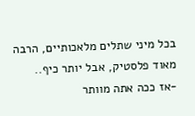בכל מיני שתלים מלאכותיים, הרבה מאוד פלסטיק, אבל יותר כיף..
-אז ככה אתה מוותר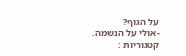על הגוף?
-אולי על הנשמה.
קטגוריות :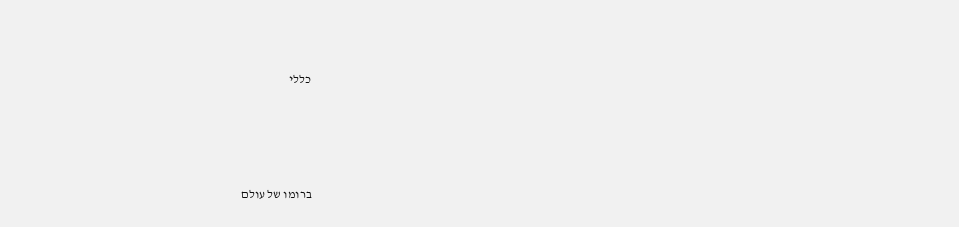כללי







ברומו של עולם